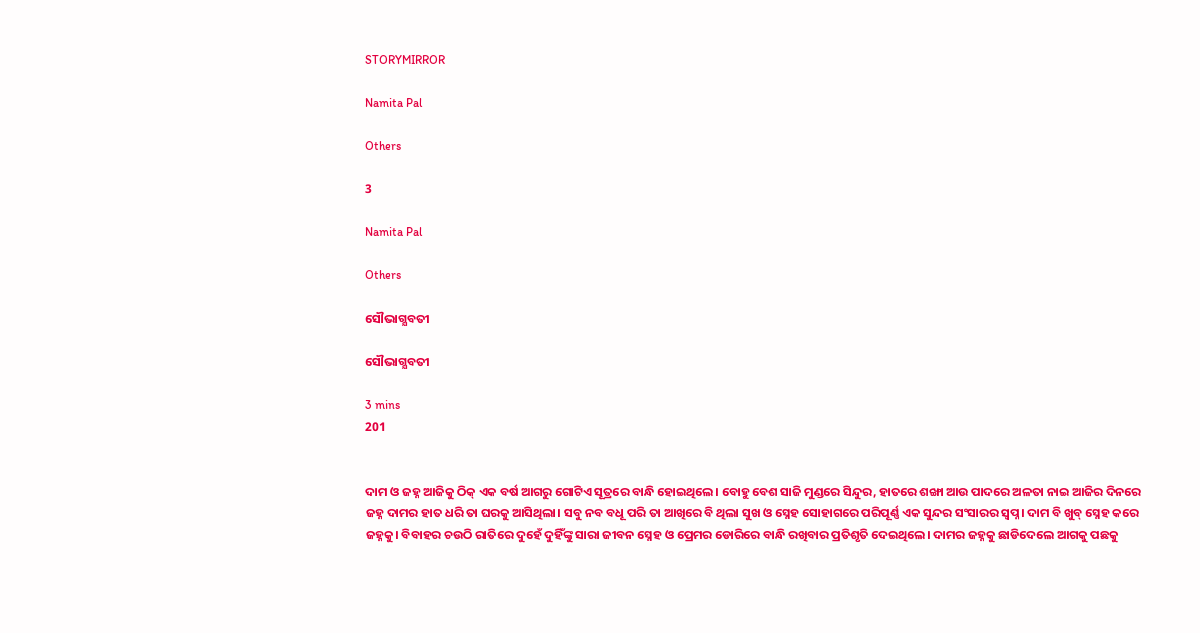STORYMIRROR

Namita Pal

Others

3

Namita Pal

Others

ସୌଭାଗ୍ଯବତୀ

ସୌଭାଗ୍ଯବତୀ

3 mins
201


ଦାମ ଓ ଜହ୍ନ ଆଜିକୁ ଠିକ୍ ଏକ ବର୍ଷ ଆଗରୁ ଗୋଟିଏ ସୂତ୍ରରେ ବାନ୍ଧି ହୋଇଥିଲେ। ବୋହୁ ବେଶ ସାଜି ମୁଣ୍ଡରେ ସିନ୍ଦୁର, ହାତରେ ଶଙ୍ଖା ଆଉ ପାଦରେ ଅଳତା ନାଇ ଆଜିର ଦିନରେ ଜହ୍ନ ଦାମର ହାତ ଧରି ତା ଘରକୁ ଆସିଥିଲା। ସବୁ ନବ ବଧୂ ପରି ତା ଆଖିରେ ବି ଥିଲା ସୁଖ ଓ ସ୍ନେହ ସୋହାଗରେ ପରିପୂର୍ଣ୍ଣ ଏକ ସୁନ୍ଦର ସଂସାରର ସ୍ବପ୍ନ। ଦାମ ବି ଖୁବ୍ ସ୍ନେହ କରେ ଜହ୍ନକୁ। ବିବାହର ଚଉଠି ରାତିରେ ଦୁହେଁ ଦୁହିଁଙ୍କୁ ସାରା ଜୀବନ ସ୍ନେହ ଓ ପ୍ରେମର ଡୋରିରେ ବାନ୍ଧି ରଖିବାର ପ୍ରତିଶୃତି ଦେଇଥିଲେ। ଦାମର ଜହ୍ନକୁ ଛାଡିଦେଲେ ଆଗକୁ ପଛକୁ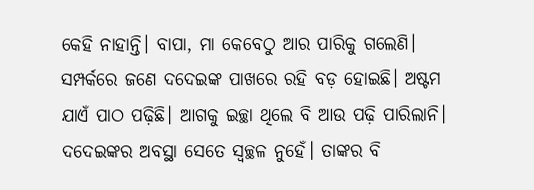କେହି ନାହାନ୍ତି। ବାପା, ମା କେବେଠୁ ଆର ପାରିକୁ ଗଲେଣି। ସମ୍ପର୍କରେ ଜଣେ ଦଦେଇଙ୍କ ପାଖରେ ରହି ବଡ଼ ହୋଇଛି। ଅଷ୍ଟମ ଯାଏଁ ପାଠ ପଢ଼ିଛି। ଆଗକୁ ଇଚ୍ଛା ଥିଲେ ବି ଆଉ ପଢ଼ି ପାରିଲାନି। ଦଦେଇଙ୍କର ଅବସ୍ଥା ସେତେ ସ୍ବଚ୍ଛଳ ନୁହେଁ। ତାଙ୍କର ବି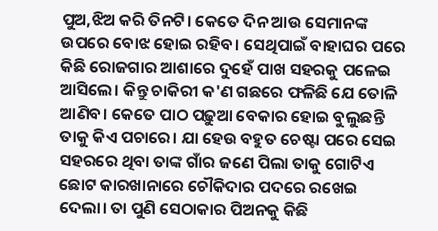ପୁଅ,ଝିଅ କରି ତିନଟି। କେତେ ଦିନ ଆଉ ସେମାନଙ୍କ ଉପରେ ବୋଝ ହୋଇ ରହିବ। ସେଥିପାଇଁ ବାହାଘର ପରେ କିଛି ରୋଜଗାର ଆଶାରେ ଦୁହେଁ ପାଖ ସହରକୁ ପଳେଇ ଆସିଲେ। କିନ୍ତୁ ଚାକିରୀ କ'ଣ ଗଛରେ ଫଳିଛି ଯେ ତୋଳି ଆଣିବ। କେତେ ପାଠ ପଢ଼ୁଆ ବେକାର ହୋଇ ବୁଲୁଛନ୍ତି ତାକୁ କିଏ ପଚାରେ। ଯା ହେଉ ବହୁତ ଚେଷ୍ଟା ପରେ ସେଇ ସହରରେ ଥିବା ତାଙ୍କ ଗାଁର ଜଣେ ପିଲା ତାକୁ ଗୋଟିଏ ଛୋଟ କାରଖାନାରେ ଚୌକିଦାର ପଦରେ ରଖେଇ ଦେଲା। ତା ପୁଣି ସେଠାକାର ପିଅନକୁ କିଛି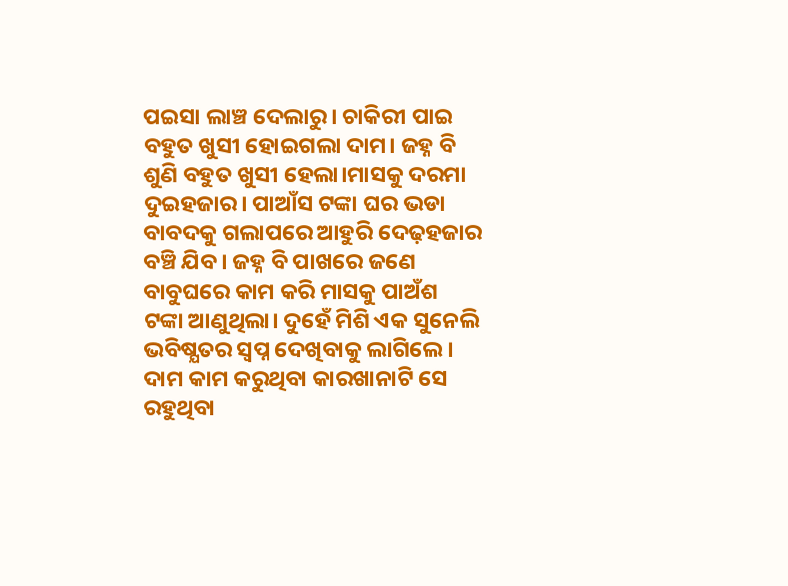ପଇସା ଲାଞ୍ଚ ଦେଲାରୁ। ଚାକିରୀ ପାଇ ବହୁତ ଖୁସୀ ହୋଇଗଲା ଦାମ। ଜହ୍ନ ବି ଶୁଣି ବହୁତ ଖୁସୀ ହେଲା।ମାସକୁ ଦରମା ଦୁଇହଜାର। ପାଆଁସ ଟଙ୍କା ଘର ଭଡା ବାବଦକୁ ଗଲାପରେ ଆହୁରି ଦେଢ଼ହଜାର ବଞ୍ଚି ଯିବ। ଜହ୍ନ ବି ପାଖରେ ଜଣେ ବାବୁଘରେ କାମ କରି ମାସକୁ ପାଅଁଶ ଟଙ୍କା ଆଣୁଥିଲା। ଦୁହେଁ ମିଶି ଏକ ସୁନେଲି ଭବିଷ୍ଯତର ସ୍ବପ୍ନ ଦେଖିବାକୁ ଲାଗିଲେ। ଦାମ କାମ କରୁଥିବା କାରଖାନାଟି ସେ ରହୁଥିବା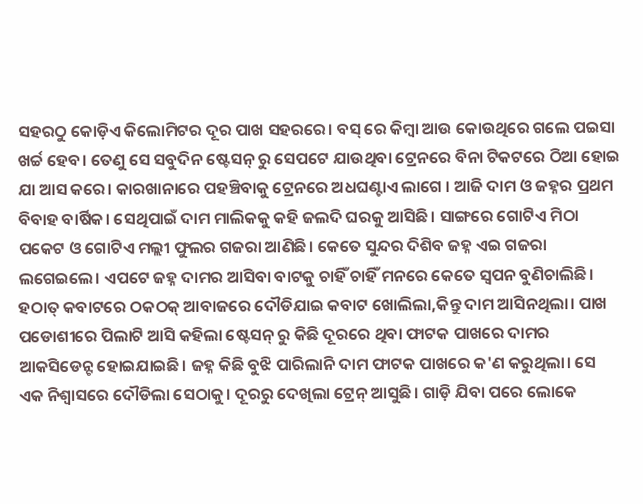ସହରଠୁ କୋଡ଼ିଏ କିଲୋମିଟର ଦୂର ପାଖ ସହରରେ। ବସ୍ ରେ କିମ୍ବା ଆଉ କୋଉଥିରେ ଗଲେ ପଇସା ଖର୍ଚ୍ଚ ହେବ। ତେଣୁ ସେ ସବୁଦିନ ଷ୍ଟେସନ୍ ରୁ ସେପଟେ ଯାଉଥିବା ଟ୍ରେନରେ ବିନା ଟିକଟରେ ଠିଆ ହୋଇ ଯା ଆସ କରେ। କାରଖାନାରେ ପହଞ୍ଚିବାକୁ ଟ୍ରେନରେ ଅଧଘଣ୍ଟାଏ ଲାଗେ । ଆଜି ଦାମ ଓ ଜହ୍ନର ପ୍ରଥମ ବିବାହ ବାର୍ଷିକ। ସେଥିପାଇଁ ଦାମ ମାଲିକକୁ କହି ଜଲଦି ଘରକୁ ଆସିଛି। ସାଙ୍ଗରେ ଗୋଟିଏ ମିଠା ପକେଟ ଓ ଗୋଟିଏ ମଲ୍ଲୀ ଫୁଲର ଗଜରା ଆଣିଛି। କେତେ ସୁନ୍ଦର ଦିଶିବ ଜହ୍ନ ଏଇ ଗଜରା ଲଗେଇଲେ। ଏପଟେ ଜହ୍ନ ଦାମର ଆସିବା ବାଟକୁ ଚାହିଁ ଚାହିଁ ମନରେ କେତେ ସ୍ବପନ ବୁଣିଚାଲିଛି। ହଠାତ୍ କବାଟରେ ଠକଠକ୍ ଆବାଜରେ ଦୌଡିଯାଇ କବାଟ ଖୋଲିଲା,କିନ୍ତୁ ଦାମ ଆସିନଥିଲା। ପାଖ ପଡୋଶୀରେ ପିଲାଟି ଆସି କହିଲା ଷ୍ଟେସନ୍ ରୁ କିଛି ଦୂରରେ ଥିବା ଫାଟକ ପାଖରେ ଦାମର ଆକସିଡେନ୍ଟ ହୋଇଯାଇଛି। ଜହ୍ନ କିଛି ବୁଝି ପାରିଲାନି ଦାମ ଫାଟକ ପାଖରେ କ'ଣ କରୁଥିଲା। ସେ ଏକ ନିଶ୍ବାସରେ ଦୌଡିଲା ସେଠାକୁ। ଦୂରରୁ ଦେଖିଲା ଟ୍ରେନ୍ ଆସୁଛି। ଗାଡ଼ି ଯିବା ପରେ ଲୋକେ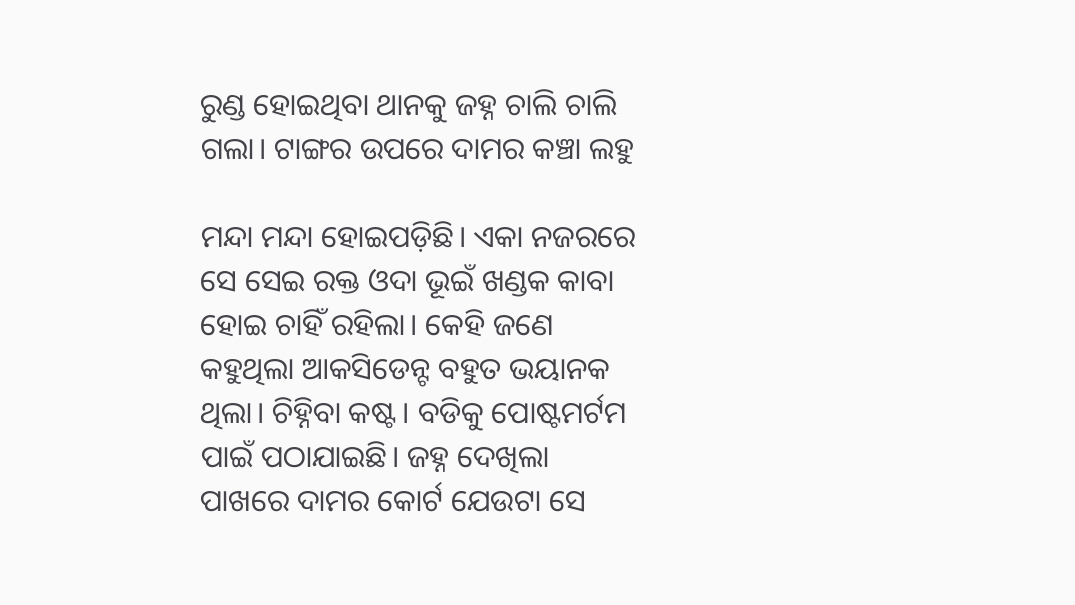ରୁଣ୍ଡ ହୋଇଥିବା ଥାନକୁ ଜହ୍ନ ଚାଲି ଚାଲି ଗଲା। ଟାଙ୍ଗର ଉପରେ ଦାମର କଞ୍ଚା ଲହୁ

ମନ୍ଦା ମନ୍ଦା ହୋଇପଡ଼ିଛି। ଏକା ନଜରରେ ସେ ସେଇ ରକ୍ତ ଓଦା ଭୂଇଁ ଖଣ୍ଡକ କାବା ହୋଇ ଚାହିଁ ରହିଲା। କେହି ଜଣେ କହୁଥିଲା ଆକସିଡେନ୍ଟ ବହୁତ ଭୟାନକ ଥିଲା। ଚିହ୍ନିବା କଷ୍ଟ। ବଡିକୁ ପୋଷ୍ଟମର୍ଟମ ପାଇଁ ପଠାଯାଇଛି। ଜହ୍ନ ଦେଖିଲା ପାଖରେ ଦାମର କୋର୍ଟ ଯେଉଟା ସେ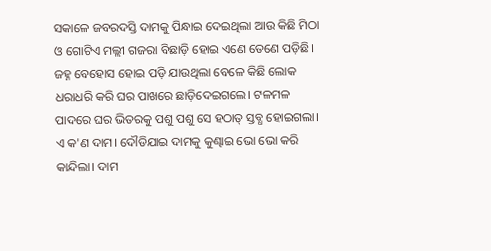ସକାଳେ ଜବରଦସ୍ତି ଦାମକୁ ପିନ୍ଧାଇ ଦେଇଥିଲା ଆଉ କିଛି ମିଠା ଓ ଗୋଟିଏ ମଲ୍ଲୀ ଗଜରା ବିଛାଡ଼ି ହୋଇ ଏଣେ ତେଣେ ପଡ଼ିଛି। ଜହ୍ନ ବେହୋସ ହୋଇ ପଡ଼ି ଯାଉଥିଲା ବେଳେ କିଛି ଲୋକ ଧରାଧରି କରି ଘର ପାଖରେ ଛାଡ଼ିଦେଇଗଲେ। ଟଳମଳ ପାଦରେ ଘର ଭିତରକୁ ପଶୁ ପଶୁ ସେ ହଠାତ୍ ସ୍ତବ୍ଧ ହୋଇଗଲା। ଏ କ'ଣ ଦାମ। ଦୌଡିଯାଇ ଦାମକୁ କୁଣ୍ଢାଇ ଭୋ ଭୋ କରି କାନ୍ଦିଲା। ଦାମ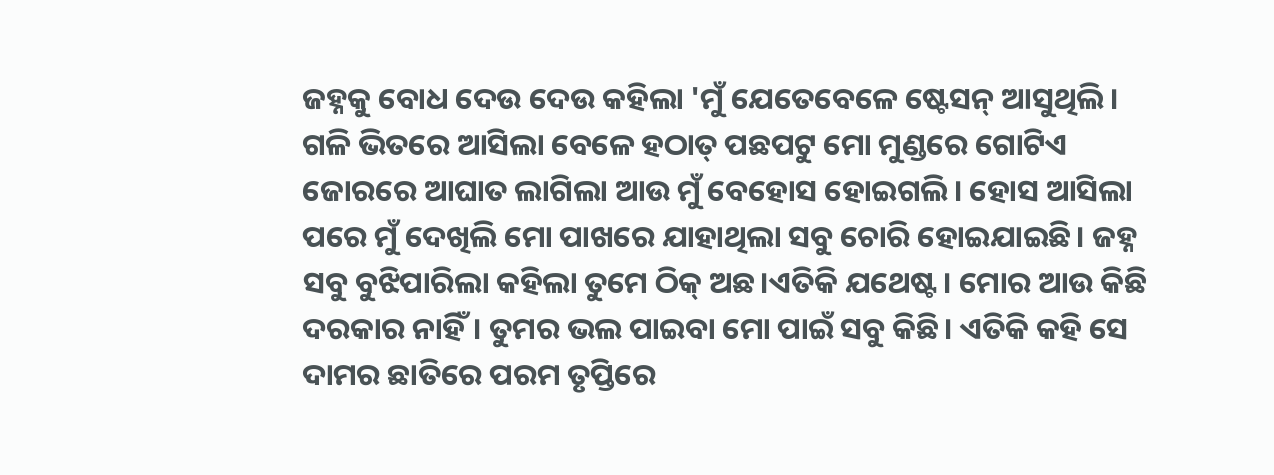ଜହ୍ନକୁ ବୋଧ ଦେଉ ଦେଉ କହିଲା 'ମୁଁ ଯେତେବେଳେ ଷ୍ଟେସନ୍ ଆସୁଥିଲି। ଗଳି ଭିତରେ ଆସିଲା ବେଳେ ହଠାତ୍ ପଛପଟୁ ମୋ ମୁଣ୍ଡରେ ଗୋଟିଏ ଜୋରରେ ଆଘାତ ଲାଗିଲା ଆଉ ମୁଁ ବେହୋସ ହୋଇଗଲି। ହୋସ ଆସିଲା ପରେ ମୁଁ ଦେଖିଲି ମୋ ପାଖରେ ଯାହାଥିଲା ସବୁ ଚୋରି ହୋଇଯାଇଛି। ଜହ୍ନ ସବୁ ବୁଝିପାରିଲା କହିଲା ତୁମେ ଠିକ୍ ଅଛ।ଏତିକି ଯଥେଷ୍ଟ। ମୋର ଆଉ କିଛି ଦରକାର ନାହିଁ। ତୁମର ଭଲ ପାଇବା ମୋ ପାଇଁ ସବୁ କିଛି। ଏତିକି କହି ସେ ଦାମର ଛାତିରେ ପରମ ତୃପ୍ତିରେ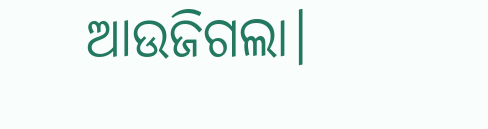ଆଉଜିଗଲା।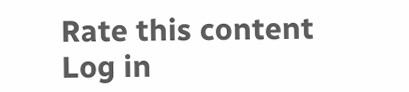Rate this content
Log in